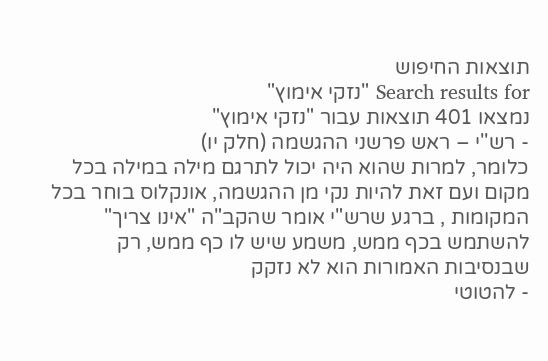תוצאות החיפוש
Search results for "נזקי אימוץ"
נמצאו 401 תוצאות עבור "נזקי אימוץ"
- רש''י – ראש פרשני ההגשמה (חלק יו)
כלומר, למרות שהוא היה יכול לתרגם מילה במילה בכל מקום ועם זאת להיות נקי מן ההגשמה, אונקלוס בוחר בכל המקומות , ברגע שרש"י אומר שהקב"ה "אינו צריך" להשתמש בכף ממש, משמע שיש לו כף ממש, רק שבנסיבות האמורות הוא לא נזקק
- להטוטי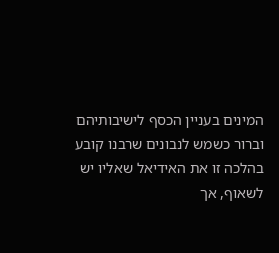המינים בעניין הכסף לישיבותיהם
וברור כשמש לנבונים שרבנו קובע בהלכה זו את האידיאל שאליו יש לשאוף, אך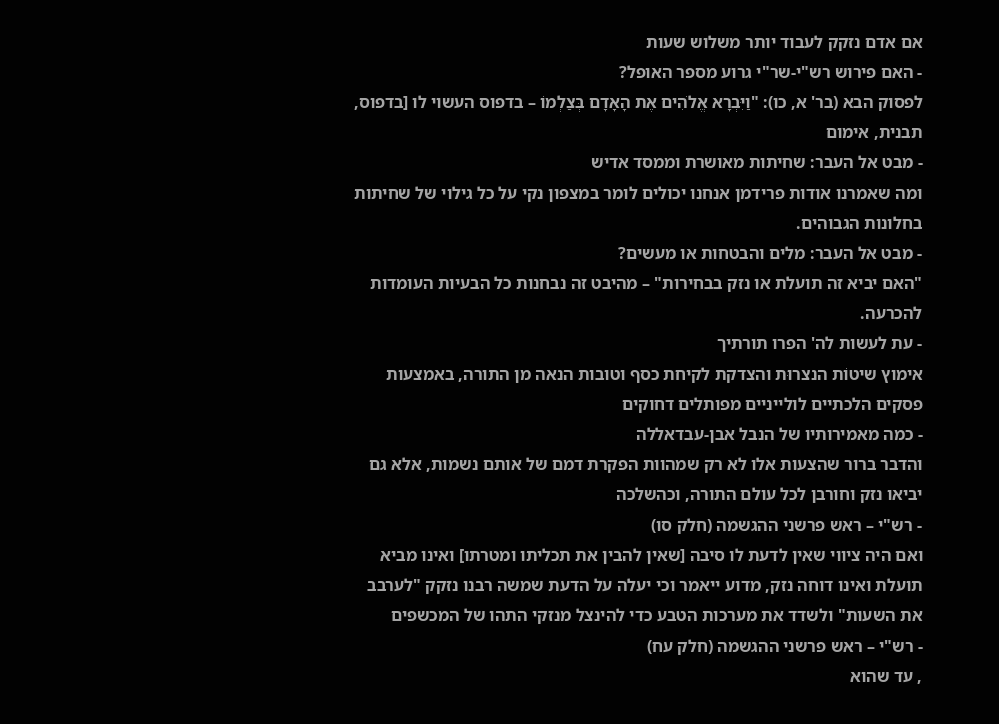אם אדם נזקק לעבוד יותר משלוש שעות
- האם פירוש רש"י-שר"י גרוע מספר האופל?
לפסוק הבא (בר' א, כו): "וַיִּבְרָא אֱלֹהִים אֶת הָאָדָם בְּצַלְמוֹ – בדפוס העשוי לו [בדפוס, תבנית, אימום
- מבט אל העבר: שחיתות מאושרת וממסד אדיש
ומה שאמרנו אודות פרידמן אנחנו יכולים לומר במצפון נקי על כל גילוי של שחיתות בחלונות הגבוהים.
- מבט אל העבר: מלים והבטחות או מעשים?
"האם יביא זה תועלת או נזק בבחירות" – מהיבט זה נבחנות כל הבעיות העומדות להכרעה.
- עת לעשות לה' הפרו תורתיך
אימוץ שיטוֹת הנצרוּת והצדקת לקיחת כסף וטובות הנאה מן התורה, באמצעות פסקים הלכתיים לולייניים מפותלים דחוקים
- כמה מאמירותיו של הנבל אבן-עבדאללה
והדבר ברור שהצעות אלו לא רק שמהוות הפקרת דמם של אותם נשמות, אלא גם יביאו נזק וחורבן לכל עולם התורה, וכהשלכה
- רש"י – ראש פרשני ההגשמה (חלק סו)
ואם היה ציווי שאין לדעת לו סיבה [שאין להבין את תכליתו ומטרתו] ואינו מביא תועלת ואינו דוחה נזק, מדוע ייאמר וכי יעלה על הדעת שמשה רבנו נזקק "לערבב את השעות" ולשדד את מערכות הטבע כדי להינצל מנזקי התהו של המכשפים
- רש"י – ראש פרשני ההגשמה (חלק עח)
, עד שהוא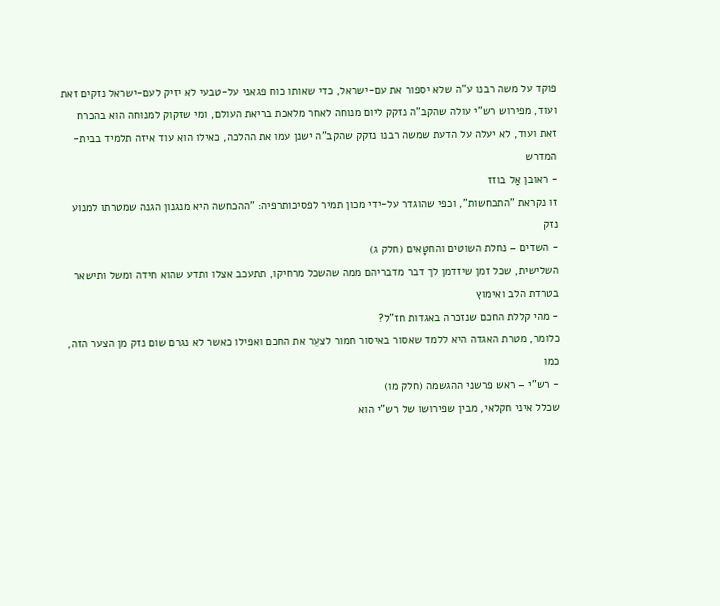פוקד על משה רבנו ע"ה שלא יספור את עם-ישראל, כדי שאותו כוח פגאני על-טבעי לא יזיק לעם-ישראל נזקים זאת ועוד, מפירוש רש"י עולה שהקב"ה נזקק ליום מנוחה לאחר מלאכת בריאת העולם, ומי שזקוק למנוחה הוא בהכרח זאת ועוד, לא יעלה על הדעת שמשה רבנו נזקק שהקב"ה ישנן עמו את ההלכה, כאילו הוא עוד איזה תלמיד בבית-המדרש
- ראובן אַל בוזז
זו נקראת "התכחשות", וכפי שהוגדר על-ידי מכון תמיר לפסיכותרפיה: "ההכחשה היא מנגנון הגנה שמטרתו למנוע נזק
- השדים – נחלת השוטים והחטָּאים (חלק ג)
השלישית, שכל זמן שיזדמן לך דבר מדבריהם ממה שהשכל מרחיקו, תתעכב אצלו ותדע שהוא חידה ומשל ותישאר בטרדת הלב ואימוץ
- מהי קללת החכם שנזכרה באגדות חז"ל?
כלומר, מטרת האגדה היא ללמד שאסור באיסור חמור לצעֵר את החכם ואפילו כאשר לא נגרם שום נזק מן הצער הזה, כמו
- רש"י – ראש פרשני ההגשמה (חלק מו)
שכלל איני חקלאי, מבין שפירושו של רש"י הוא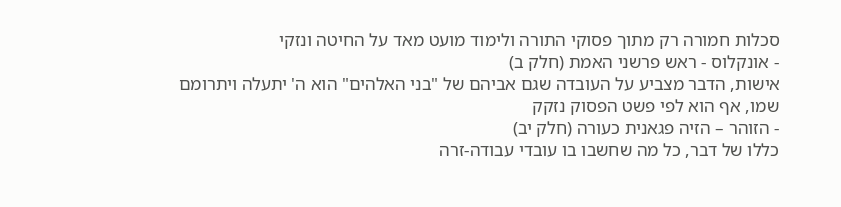סכלות חמורה רק מתוך פסוקי התורה ולימוד מועט מאד על החיטה ונזקי
- אונקלוס - ראש פרשני האמת (חלק ב)
אישות, הדבר מצביע על העובדה שגם אביהם של "בני האלהים" הוא ה' יתעלה ויתרומם שמו, אף הוא לפי פשט הפסוק נזקק
- הזוהר – הזיה פגאנית כעורה (חלק יב)
כללו של דבר, כל מה שחשבו בו עובדי עבודה-זרה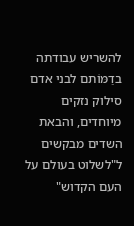להשריש עבודתה בדַמּוֹתם לבני אדם סילוק נזקים מיוחדים, והבאת השדים מבקשים ל"לשלוט בעולם על העם הקדוש"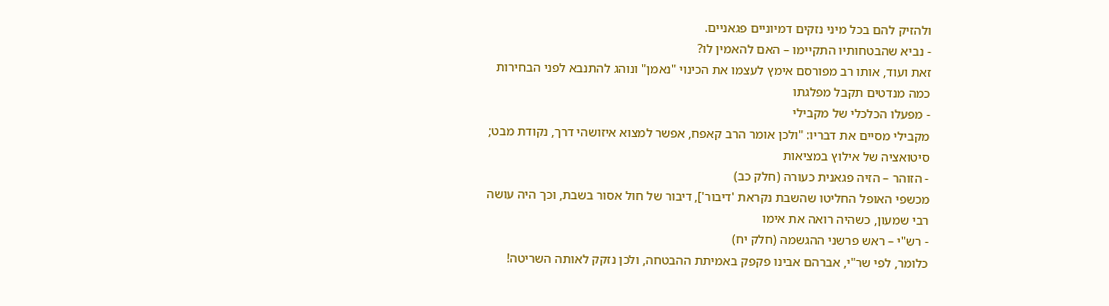ולהזיק להם בכל מיני נזקים דמיוניים פגאניים.
- נביא שהבטחותיו התקיימו – האם להאמין לו?
זאת ועוד, אותו רב מפורסם אימץ לעצמו את הכינוי "נאמן" ונוהג להתנבא לפני הבחירות כמה מנדטים תקבל מפלגתו
- מפעלו הכלכלי של מקבילי
מקבילי מסיים את דבריו: "ולכן אומר הרב קאפח, אפשר למצוא איזושהי דרך, נקודת מבט; סיטואציה של אילוץ במציאות
- הזוהר – הזיה פגאנית כעורה (חלק כב)
מכשפי האופל החליטו שהשבת נקראת 'דיבור'], דיבור של חול אסור בשבת, וכך היה עושה רבי שמעון, כשהיה רואה את אימו
- רש"י – ראש פרשני ההגשמה (חלק יח)
כלומר, לפי שר"י, אברהם אבינו פקפק באמיתת ההבטחה, ולכן נזקק לאותה השריטה!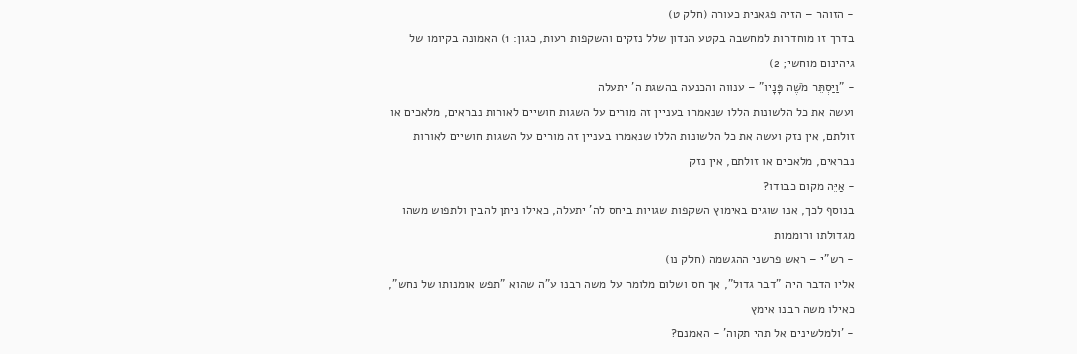- הזוהר – הזיה פגאנית כעורה (חלק ט)
בדרך זו מוחדרות למחשבה בקטע הנדון שלל נזקים והשקפות רעות, כגון: 1) האמונה בקיומו של גיהינום מוחשי; 2)
- "וַיַּסְתֵּר מֹשֶׁה פָּנָיו" – ענווה והכנעה בהשגת ה' יתעלה
ועשה את כל הלשונות הללו שנאמרו בעניין זה מורים על השגות חושיים לאורות נבראים, מלאכים או זולתם, אין נזק ועשה את כל הלשונות הללו שנאמרו בעניין זה מורים על השגות חושיים לאורות נבראים, מלאכים או זולתם, אין נזק
- אַיֵּה מקום כבודו?
בנוסף לכך, אנו שוגים באימוץ השקפות שגויות ביחס לה' יתעלה, כאילו ניתן להבין ולתפוש משהו מגדולתו ורוממות
- רש"י – ראש פרשני ההגשמה (חלק נו)
אליו הדבר היה "דבר גדול", אך חס ושלום מלומר על משה רבנו ע"ה שהוא "תפש אומנותו של נחש", כאילו משה רבנו אימץ
- 'ולמלשינים אל תהי תקוה' - האמנם?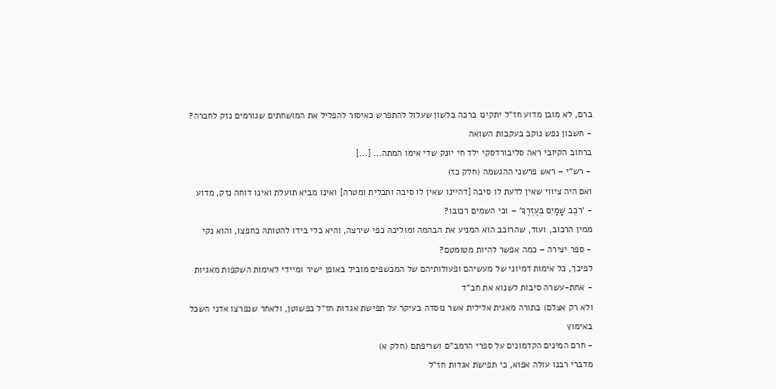ברם, לא מובן מדוע חז"ל יתקינו ברכה בלשון שעלול להתפרש כאיסור להפליל את המושחתים שגורמים נזק לחברה?
- חשבון נפש נוקב בעקבות השואה
ברחוב הקיובי ראה סליבורדסקי ילד חי יונק שדי אימו המתה... [...]
- רש"י – ראש פרשני ההגשמה (חלק כז)
ואם היה ציווי שאין לדעת לו סיבה [דהיינו שאין לו סיבה ותכלית ומטרה] ואינו מביא תועלת ואינו דוחה נזק, מדוע
- 'רֹכֵב שָׁמַיִם בְּעֶזְרֶךָ' – וכי השמים רכובו?
ממין הרכוב, ועוד, שהרוכב הוא המניע את הבהמה ומוליכהּ כפי שירצה, והיא כלי בידו להטותהּ כחפצו, והוא נקי
- ספר יצירה – כמה אפשר להיות מטומטם?
לפיכך, כל אימות דמיוני של מעשיהם ופעולותיהם של המכשפים מוביל באופן ישיר ומיידי לאימות השקפות מאגיות
- אחת-עשרה סיבות לשנוא את חב"ד
ולא רק אצלם) בתורה מאגית אלילית אשר נוסדה בעיקר על תפישׂת אגדות חז"ל כפשוטן, ולאחר שנפרצו אדני השכל באימוץ
- חרם המינים הקדמונים על ספרי הרמב"ם ושריפתם (חלק א)
מדברי רבנו עולה אפוא, כי תפישׂת אגדות חז"ל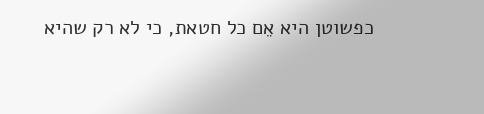כפשוטן היא אֵם כל חטאת, כי לא רק שהיא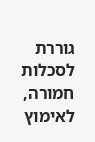גוררת לסכלות חמורה, לאימוץ